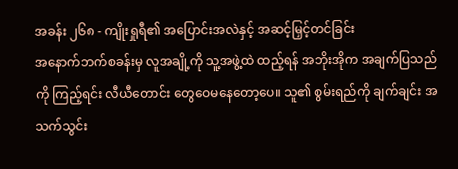အခန်း ၂၆၈ - ကျိုးရှုရီ၏ အပြောင်းအလဲနှင့် အဆင့်မြှင့်တင်ခြင်း
အနောက်ဘက်စခန်းမှ လူအချို့ကို သူ့အဖွဲ့ထဲ ထည့်ရန် အဘိုးအိုက အချက်ပြသည်ကို ကြည့်ရင်း လီယီတောင်း တွေဝေမနေတော့ပေ။ သူ၏ စွမ်းရည်ကို ချက်ချင်း အသက်သွင်း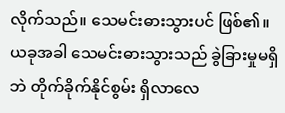လိုက်သည်။ သေမင်းဓားသွားပင် ဖြစ်၏။
ယခုအခါ သေမင်းဓားသွားသည် ခွဲခြားမှုမရှိဘဲ တိုက်ခိုက်နိုင်စွမ်း ရှိလာလေ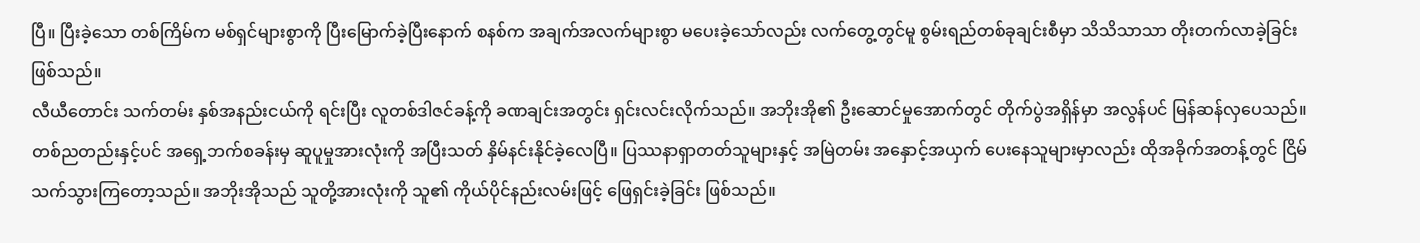ပြီ။ ပြီးခဲ့သော တစ်ကြိမ်က မစ်ရှင်များစွာကို ပြီးမြောက်ခဲ့ပြီးနောက် စနစ်က အချက်အလက်များစွာ မပေးခဲ့သော်လည်း လက်တွေ့တွင်မူ စွမ်းရည်တစ်ခုချင်းစီမှာ သိသိသာသာ တိုးတက်လာခဲ့ခြင်း ဖြစ်သည်။
လီယီတောင်း သက်တမ်း နှစ်အနည်းငယ်ကို ရင်းပြီး လူတစ်ဒါဇင်ခန့်ကို ခဏချင်းအတွင်း ရှင်းလင်းလိုက်သည်။ အဘိုးအို၏ ဦးဆောင်မှုအောက်တွင် တိုက်ပွဲအရှိန်မှာ အလွန်ပင် မြန်ဆန်လှပေသည်။ တစ်ညတည်းနှင့်ပင် အရှေ့ဘက်စခန်းမှ ဆူပူမှုအားလုံးကို အပြီးသတ် နှိမ်နင်းနိုင်ခဲ့လေပြီ။ ပြဿနာရှာတတ်သူများနှင့် အမြဲတမ်း အနှောင့်အယှက် ပေးနေသူများမှာလည်း ထိုအခိုက်အတန့်တွင် ငြိမ်သက်သွားကြတော့သည်။ အဘိုးအိုသည် သူတို့အားလုံးကို သူ၏ ကိုယ်ပိုင်နည်းလမ်းဖြင့် ဖြေရှင်းခဲ့ခြင်း ဖြစ်သည်။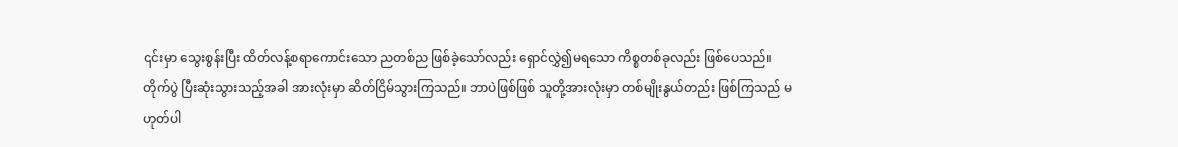၎င်းမှာ သွေးစွန်းပြီး ထိတ်လန့်စရာကောင်းသော ညတစ်ည ဖြစ်ခဲ့သော်လည်း ရှောင်လွှဲ၍မရသော ကိစ္စတစ်ခုလည်း ဖြစ်ပေသည်။
တိုက်ပွဲ ပြီးဆုံးသွားသည့်အခါ အားလုံးမှာ ဆိတ်ငြိမ်သွားကြသည်။ ဘာပဲဖြစ်ဖြစ် သူတို့အားလုံးမှာ တစ်မျိုးနွယ်တည်း ဖြစ်ကြသည် မဟုတ်ပါ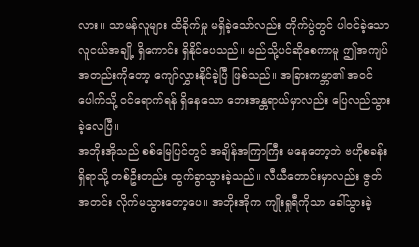လား။ သာမန်လူများ ထိခိုက်မှု မရှိခဲ့သော်လည်း တိုက်ပွဲတွင် ပါဝင်ခဲ့သော လူငယ်အချို့ ရှိကောင်း ရှိနိုင်ပေသည်။ မည်သို့ပင်ဆိုစေကာမူ ဤအကျပ်အတည်းကိုတော့ ကျော်လွှားနိုင်ခဲ့ပြီ ဖြစ်သည်။ အခြားကမ္ဘာ၏ အဝင်ပေါက်သို့ ဝင်ရောက်ရန် ရှိနေသော ဘေးအန္တရာယ်မှာလည်း ပြေလည်သွားခဲ့လေပြီ။
အဘိုးအိုသည် စစ်မြေပြင်တွင် အချိန်အကြာကြီး မနေတော့ဘဲ ဗဟိုစခန်းရှိရာသို့ တစ်ဦးတည်း ထွက်ခွာသွားခဲ့သည်။ လီယီတောင်းမှာလည်း ဇွတ်အတင်း လိုက်မသွားတော့ပေ။ အဘိုးအိုက ကျိုးရှုရီကိုသာ ခေါ်သွားခဲ့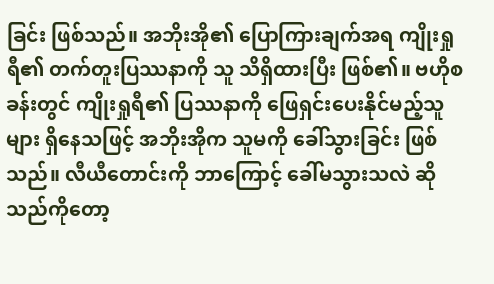ခြင်း ဖြစ်သည်။ အဘိုးအို၏ ပြောကြားချက်အရ ကျိုးရှုရီ၏ တက်တူးပြဿနာကို သူ သိရှိထားပြီး ဖြစ်၏။ ဗဟိုစခန်းတွင် ကျိုးရှုရီ၏ ပြဿနာကို ဖြေရှင်းပေးနိုင်မည့်သူများ ရှိနေသဖြင့် အဘိုးအိုက သူမကို ခေါ်သွားခြင်း ဖြစ်သည်။ လီယီတောင်းကို ဘာကြောင့် ခေါ်မသွားသလဲ ဆိုသည်ကိုတော့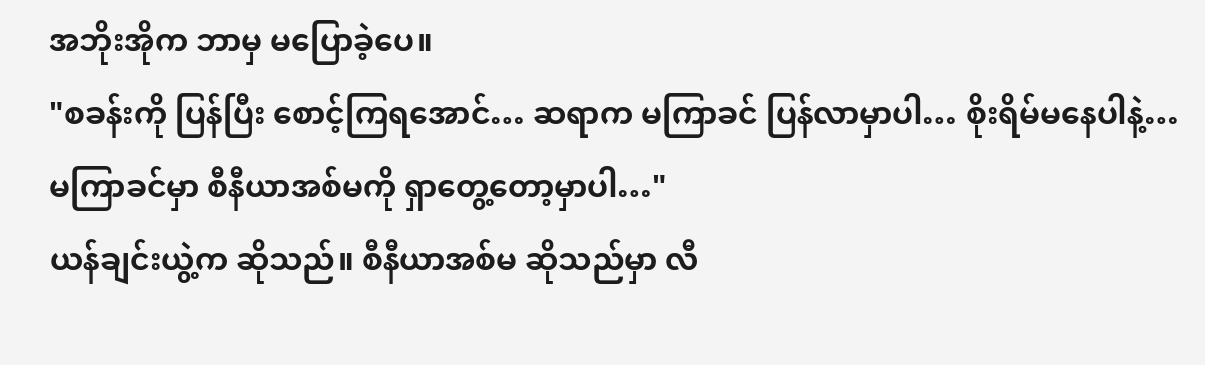အဘိုးအိုက ဘာမှ မပြောခဲ့ပေ။
"စခန်းကို ပြန်ပြီး စောင့်ကြရအောင်… ဆရာက မကြာခင် ပြန်လာမှာပါ… စိုးရိမ်မနေပါနဲ့… မကြာခင်မှာ စီနီယာအစ်မကို ရှာတွေ့တော့မှာပါ…"
ယန်ချင်းယွဲ့က ဆိုသည်။ စီနီယာအစ်မ ဆိုသည်မှာ လီ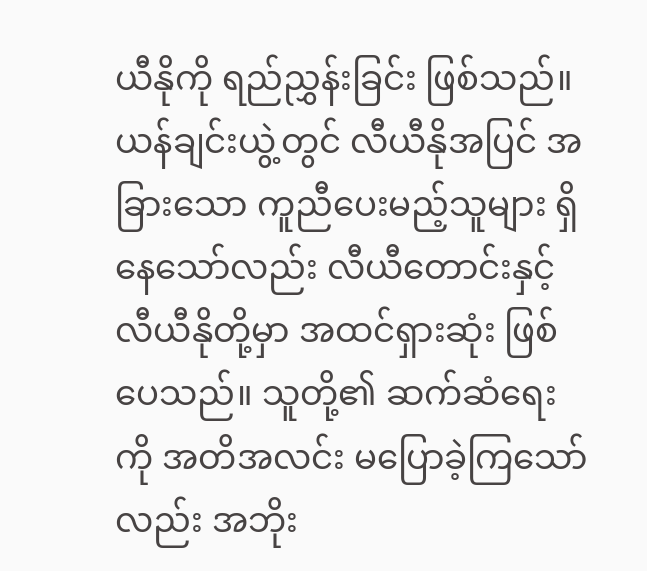ယီနိုကို ရည်ညွှန်းခြင်း ဖြစ်သည်။ ယန်ချင်းယွဲ့တွင် လီယီနိုအပြင် အခြားသော ကူညီပေးမည့်သူများ ရှိနေသော်လည်း လီယီတောင်းနှင့် လီယီနိုတို့မှာ အထင်ရှားဆုံး ဖြစ်ပေသည်။ သူတို့၏ ဆက်ဆံရေးကို အတိအလင်း မပြောခဲ့ကြသော်လည်း အဘိုး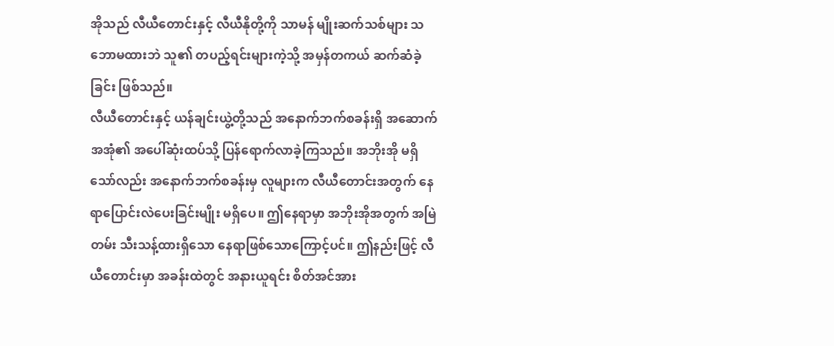အိုသည် လီယီတောင်းနှင့် လီယီနိုတို့ကို သာမန် မျိုးဆက်သစ်များ သဘောမထားဘဲ သူ၏ တပည့်ရင်းများကဲ့သို့ အမှန်တကယ် ဆက်ဆံခဲ့ခြင်း ဖြစ်သည်။
လီယီတောင်းနှင့် ယန်ချင်းယွဲ့တို့သည် အနောက်ဘက်စခန်းရှိ အဆောက်အအုံ၏ အပေါ်ဆုံးထပ်သို့ ပြန်ရောက်လာခဲ့ကြသည်။ အဘိုးအို မရှိသော်လည်း အနောက်ဘက်စခန်းမှ လူများက လီယီတောင်းအတွက် နေရာပြောင်းလဲပေးခြင်းမျိုး မရှိပေ။ ဤနေရာမှာ အဘိုးအိုအတွက် အမြဲတမ်း သီးသန့်ထားရှိသော နေရာဖြစ်သောကြောင့်ပင်။ ဤနည်းဖြင့် လီယီတောင်းမှာ အခန်းထဲတွင် အနားယူရင်း စိတ်အင်အား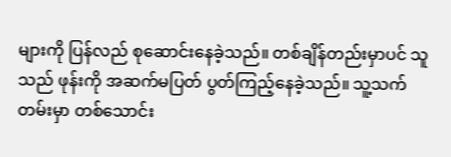များကို ပြန်လည် စုဆောင်းနေခဲ့သည်။ တစ်ချိန်တည်းမှာပင် သူသည် ဖုန်းကို အဆက်မပြတ် ပွတ်ကြည့်နေခဲ့သည်။ သူ့သက်တမ်းမှာ တစ်သောင်း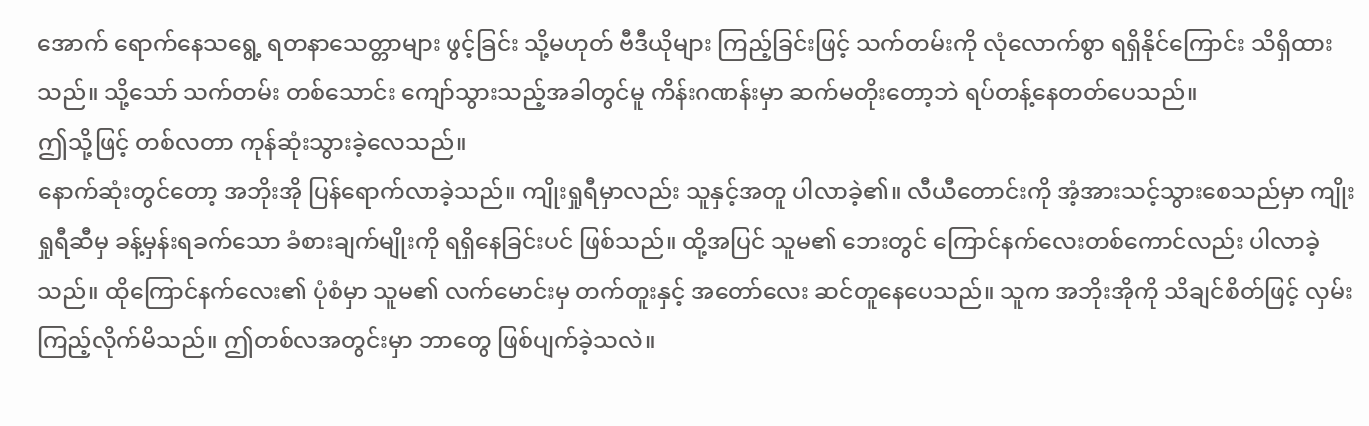အောက် ရောက်နေသရွေ့ ရတနာသေတ္တာများ ဖွင့်ခြင်း သို့မဟုတ် ဗီဒီယိုများ ကြည့်ခြင်းဖြင့် သက်တမ်းကို လုံလောက်စွာ ရရှိနိုင်ကြောင်း သိရှိထားသည်။ သို့သော် သက်တမ်း တစ်သောင်း ကျော်သွားသည့်အခါတွင်မူ ကိန်းဂဏန်းမှာ ဆက်မတိုးတော့ဘဲ ရပ်တန့်နေတတ်ပေသည်။
ဤသို့ဖြင့် တစ်လတာ ကုန်ဆုံးသွားခဲ့လေသည်။
နောက်ဆုံးတွင်တော့ အဘိုးအို ပြန်ရောက်လာခဲ့သည်။ ကျိုးရှုရီမှာလည်း သူနှင့်အတူ ပါလာခဲ့၏။ လီယီတောင်းကို အံ့အားသင့်သွားစေသည်မှာ ကျိုးရှုရီဆီမှ ခန့်မှန်းရခက်သော ခံစားချက်မျိုးကို ရရှိနေခြင်းပင် ဖြစ်သည်။ ထို့အပြင် သူမ၏ ဘေးတွင် ကြောင်နက်လေးတစ်ကောင်လည်း ပါလာခဲ့သည်။ ထိုကြောင်နက်လေး၏ ပုံစံမှာ သူမ၏ လက်မောင်းမှ တက်တူးနှင့် အတော်လေး ဆင်တူနေပေသည်။ သူက အဘိုးအိုကို သိချင်စိတ်ဖြင့် လှမ်းကြည့်လိုက်မိသည်။ ဤတစ်လအတွင်းမှာ ဘာတွေ ဖြစ်ပျက်ခဲ့သလဲ။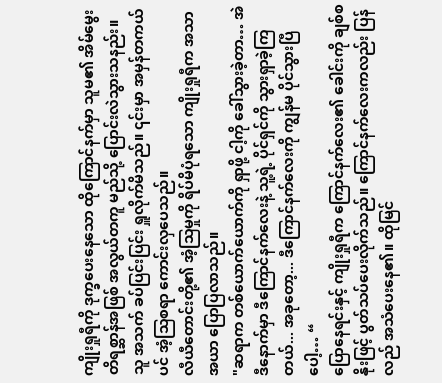ကျိုးရှုရီကို ဒုက္ခပေးနေသော ထိုကြောင်နက်မှာ သူမ၏ အိမ်မွေးတိရစ္ဆာန်အဖြစ် အလွယ်တကူ မည်သို့ ပြောင်းလဲသွားသနည်း။ သူ အသက် ခပ်ပြင်းပြင်း ရှူလိုက်မိသည်။ ၎င်းမှာ အမှန်တကယ်ပင် အံ့သြစရာ ကောင်းလှပေသည်။
လီယီတောင်းတို့၏ အံ့သြမှုကို ရိပ်မိပုံရသော ကျိုးရှုရီက အသာအယာ ပြောပြလာသည်။
"ဆရာက တစ်ယောက်ယောက်ကို ရှာဖို့ ငါ့ကို ခေါ်သွားခဲ့တာ… အဲဒီနောက်မှာ ဒီကြောင်နက်လေးနဲ့ သူ့ရဲ့ ပိုင်ရှင်ကို သွားရှာခဲ့ကြတယ်... အခုတော့... ဒီကြောင်နက်လေးကို ကျွန်မ ပိုင်သွားပြီပေါ့… “
ပြောနေရင်းနှင့် ကျိုးရှုရီက ကြောင်နက်လေး၏ ခေါင်းကို ချစ်စနိုးဖြင့် ပွတ်သပ်ပေးလိုက်သည်။ ကြောင်နက်လေးကလည်း ပြန်လည် အသံပေးနေ၏။ ထိုမြင်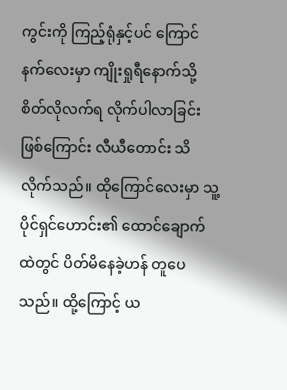ကွင်းကို ကြည့်ရုံနှင့်ပင် ကြောင်နက်လေးမှာ ကျိုးရှုရီနောက်သို့ စိတ်လိုလက်ရ လိုက်ပါလာခြင်း ဖြစ်ကြောင်း လီယီတောင်း သိလိုက်သည်။ ထိုကြောင်လေးမှာ သူ့ပိုင်ရှင်ဟောင်း၏ ထောင်ချောက်ထဲတွင် ပိတ်မိနေခဲ့ဟန် တူပေသည်။ ထို့ကြောင့် ယ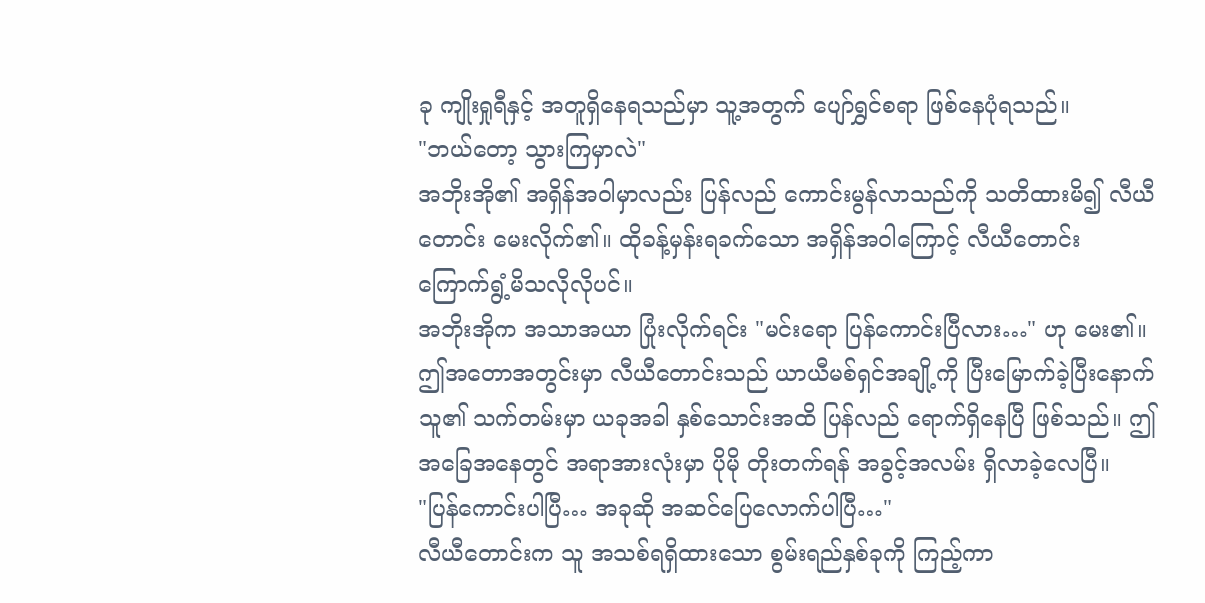ခု ကျိုးရှုရီနှင့် အတူရှိနေရသည်မှာ သူ့အတွက် ပျော်ရွှင်စရာ ဖြစ်နေပုံရသည်။
"ဘယ်တော့ သွားကြမှာလဲ"
အဘိုးအို၏ အရှိန်အဝါမှာလည်း ပြန်လည် ကောင်းမွန်လာသည်ကို သတိထားမိ၍ လီယီတောင်း မေးလိုက်၏။ ထိုခန့်မှန်းရခက်သော အရှိန်အဝါကြောင့် လီယီတောင်း ကြောက်ရွံ့မိသလိုလိုပင်။
အဘိုးအိုက အသာအယာ ပြုံးလိုက်ရင်း "မင်းရော ပြန်ကောင်းပြီလား…" ဟု မေး၏။
ဤအတောအတွင်းမှာ လီယီတောင်းသည် ယာယီမစ်ရှင်အချို့ကို ပြီးမြောက်ခဲ့ပြီးနောက် သူ၏ သက်တမ်းမှာ ယခုအခါ နှစ်သောင်းအထိ ပြန်လည် ရောက်ရှိနေပြီ ဖြစ်သည်။ ဤအခြေအနေတွင် အရာအားလုံးမှာ ပိုမို တိုးတက်ရန် အခွင့်အလမ်း ရှိလာခဲ့လေပြီ။
"ပြန်ကောင်းပါပြီ… အခုဆို အဆင်ပြေလောက်ပါပြီ…"
လီယီတောင်းက သူ အသစ်ရရှိထားသော စွမ်းရည်နှစ်ခုကို ကြည့်ကာ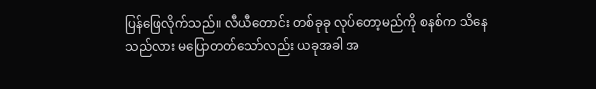ပြန်ဖြေလိုက်သည်။ လီယီတောင်း တစ်ခုခု လုပ်တော့မည်ကို စနစ်က သိနေသည်လား မပြောတတ်သော်လည်း ယခုအခါ အ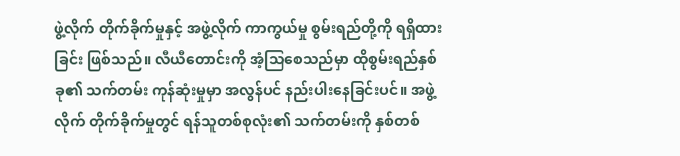ဖွဲ့လိုက် တိုက်ခိုက်မှုနှင့် အဖွဲ့လိုက် ကာကွယ်မှု စွမ်းရည်တို့ကို ရရှိထားခြင်း ဖြစ်သည်။ လီယီတောင်းကို အံ့သြစေသည်မှာ ထိုစွမ်းရည်နှစ်ခု၏ သက်တမ်း ကုန်ဆုံးမှုမှာ အလွန်ပင် နည်းပါးနေခြင်းပင်။ အဖွဲ့လိုက် တိုက်ခိုက်မှုတွင် ရန်သူတစ်စုလုံး၏ သက်တမ်းကို နှစ်တစ်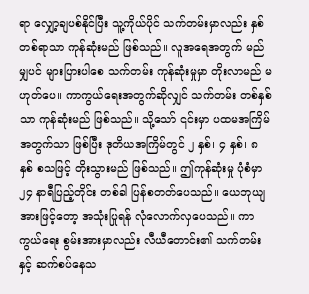ရာ လျှော့ချပစ်နိုင်ပြီး သူ့ကိုယ်ပိုင် သက်တမ်းမှာလည်း နှစ်တစ်ရာသာ ကုန်ဆုံးမည် ဖြစ်သည်။ လူအရေအတွက် မည်မျှပင် များပြားပါစေ သက်တမ်း ကုန်ဆုံးမှုမှာ တိုးလာမည် မဟုတ်ပေ။ ကာကွယ်ရေးအတွက်ဆိုလျှင် သက်တမ်း တစ်နှစ်သာ ကုန်ဆုံးမည် ဖြစ်သည်။ သို့သော် ၎င်းမှာ ပထမအကြိမ်အတွက်သာ ဖြစ်ပြီး ဒုတိယအကြိမ်တွင် ၂ နှစ်၊ ၄ နှစ်၊ ၈ နှစ် စသဖြင့် တိုးသွားမည် ဖြစ်သည်။ ဤကုန်ဆုံးမှု ပုံစံမှာ ၂၄ နာရီပြည့်တိုင်း တစ်ခါ ပြန်စတတ်ပေသည်။ ယေဘုယျအားဖြင့်တော့ အသုံးပြုရန် လုံလောက်လှပေသည်။ ကာကွယ်ရေး စွမ်းအားမှာလည်း လီယီတောင်း၏ သက်တမ်းနှင့် ဆက်စပ်နေသ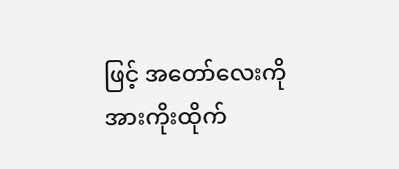ဖြင့် အတော်လေးကို အားကိုးထိုက်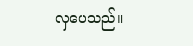လှပေသည်။